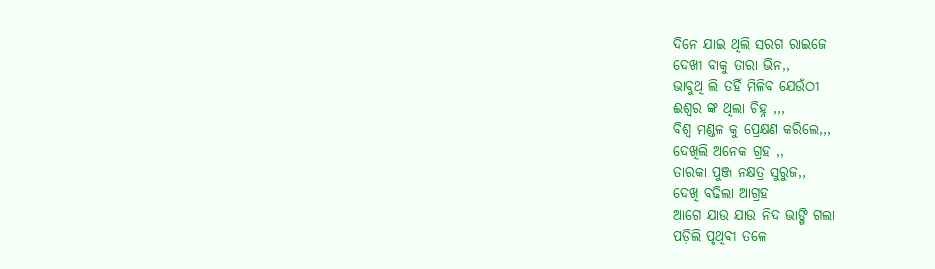ଦିନେ ଯାଇ ଥିଲି ସରଗ ରାଇଜେ
ଦେଖୀ ବାକୁ ତାରା ଭିନ,,
ଭାବୁଥି ଲି ତହିଁ ମିଳିବ ଯେଉଁଠୀ
ଈଶ୍ୱର ଙ୍କ ଥିଲା ଚିହ୍ନ ,,,
ବିଶ୍ଵ ମଣ୍ଡଳ କୁ ପ୍ରେକ୍ଷଣ କରିଲେ,,,
ଦେଖିଲି ଅନେକ ଗ୍ରହ ,,
ତାରକା ପୁଞ୍ଜ ନକ୍ଷତ୍ର ସୁରୁଜ,,
ଦେଖି ବଢିଲା ଆଗ୍ରହ
ଆଗେ ଯାଉ ଯାଉ ନିଦ ଭାଙ୍ଗି ଗଲା
ପଡ଼ିଲି ପୃଥିବୀ ତଳେ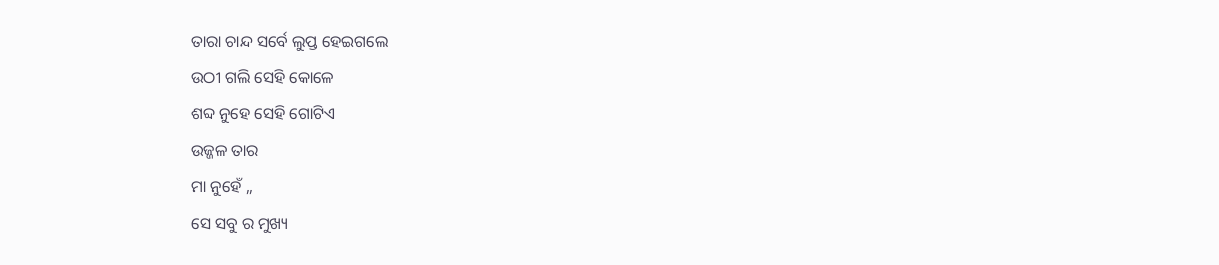ତାରା ଚାନ୍ଦ ସର୍ବେ ଲୁପ୍ତ ହେଇଗଲେ
ଉଠୀ ଗଲି ସେହି କୋଳେ
ଶବ୍ଦ ନୁହେ ସେହି ଗୋଟିଏ
ଉଜ୍ଜଳ ତାର
ମା ନୁହେଁ ,,
ସେ ସବୁ ର ମୁଖ୍ୟ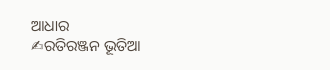ଆଧାର
✍ରତିରଞ୍ଜନ ଭୂତିଆ